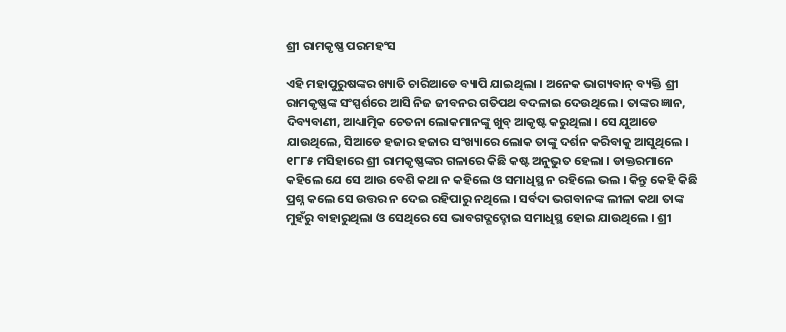ଶ୍ରୀ ରାମକୃଷ୍ଣ ପରମହଂସ

ଏହି ମହାପୁରୁଷଙ୍କର ଖ୍ୟାତି ଚାରିଆଡେ ବ୍ୟାପି ଯାଇଥିଲା । ଅନେକ ଭାଗ୍ୟବାନ୍ ବ୍ୟକ୍ତି ଶ୍ରୀ ରାମକୃଷ୍ଣଙ୍କ ସଂସ୍ପର୍ଶରେ ଆସି ନିଜ ଜୀବନର ଗତିପଥ ବଦଳାଇ ଦେଉଥିଲେ । ତାଙ୍କର ଜ୍ଞାନ, ଦିବ୍ୟବାଣୀ, ଆଧ୍ୟାତ୍ମିକ ଚେତନା ଲୋକମାନଙ୍କୁ ଖୁବ୍ ଆକୃଷ୍ଟ କରୁଥିଲା । ସେ ଯୁଆଡେ ଯାଉଥିଲେ, ସିଆଡେ ହଜାର ହଜାର ସଂଖ୍ୟାରେ ଲୋକ ତାଙ୍କୁ ଦର୍ଶନ କରିବାକୁ ଆସୁଥିଲେ । ୧୮୮୫ ମସିହାରେ ଶ୍ରୀ ରାମକୃଷ୍ଣଙ୍କର ଗଳାରେ କିଛି କଷ୍ଟ ଅନୁଭୁତ ହେଲା । ଡାକ୍ତରମାନେ କହିଲେ ଯେ ସେ ଆଉ ବେଶି କଥା ନ କହିଲେ ଓ ସମାଧିସ୍ଥ ନ ରହିଲେ ଭଲ । କିନ୍ତୁ କେହି କିଛି ପ୍ରଶ୍ନ କଲେ ସେ ଉତ୍ତର ନ ଦେଇ ରହିପାରୁ ନଥିଲେ । ସର୍ବଦା ଭଗବାନଙ୍କ ଲୀଳା କଥା ତାଙ୍କ ମୁହଁରୁ ବାହାରୁଥିଲା ଓ ସେଥିରେ ସେ ଭାବଗଦ୍ଗଦ୍ହୋଇ ସମାଧିସ୍ଥ ହୋଇ ଯାଉଥିଲେ । ଶ୍ରୀ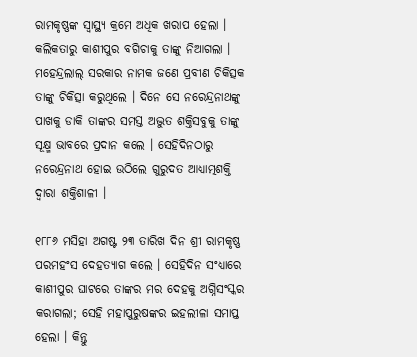ରାମକୃଷ୍ଣଙ୍କ ସ୍ୱାସ୍ଥ୍ୟ କ୍ରମେ ଅଧିକ ଖରାପ ହେଲା । କଲିକତାରୁ କାଶୀପୁର ବଗିଚାକୁ ତାଙ୍କୁ ନିଆଗଲା । ମହେନ୍ଦ୍ରଲାଲ୍ ସରକାର ନାମକ ଜଣେ ପ୍ରବୀଣ ଚିକିତ୍ସକ ତାଙ୍କୁ ଚିକିତ୍ସା କରୁଥିଲେ । ଦିନେ ସେ ନରେନ୍ଦ୍ରନାଥଙ୍କୁ ପାଖକୁ ଡାକି ତାଙ୍କର ସମସ୍ତ ଅଦ୍ଭୁତ ଶକ୍ତିସବୁକୁ ତାଙ୍କୁ ସୂକ୍ଷ୍ମ ଭାବରେ ପ୍ରଦାନ କଲେ । ସେହିଦିନଠାରୁ ନରେନ୍ଦ୍ରନାଥ ହୋଇ ଉଠିଲେ ଗୁରୁଦତ ଆଧ୍ୟାତ୍ମଶକ୍ତି ଦ୍ୱାରା ଶକ୍ତିଶାଳୀ ।

୧୮୮୬ ମସିହା ଅଗଷ୍ଟ ୨୩ ତାରିଖ ଦିନ ଶ୍ରୀ ରାମକୃଷ୍ଣ ପରମହଂସ ଦେହତ୍ୟାଗ କଲେ । ସେହିଦିନ ସଂଧ୍ୟାରେ କାଶୀପୁର ଘାଟରେ ତାଙ୍କର ମର ଦେହକୁ ଅଗ୍ନିସଂସ୍କର କରାଗଲା; ସେହି ମହାପୁରୁଷଙ୍କର ଇହଲୀଳା ସମାପ୍ତ ହେଲା । କିନ୍ତୁ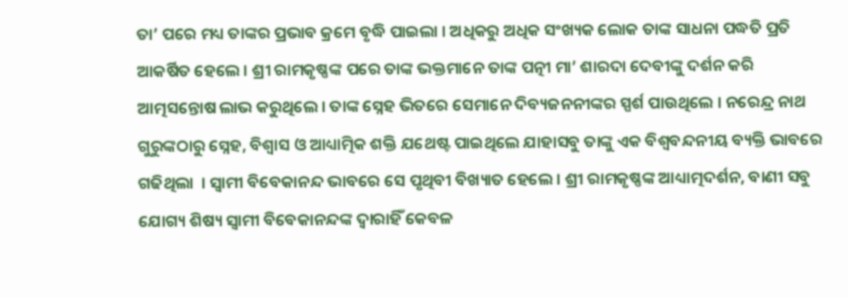ତା’ ପରେ ମଧ୍ୟ ତାଙ୍କର ପ୍ରଭାବ କ୍ରମେ ବୃଦ୍ଧି ପାଇଲା । ଅଧିକରୁ ଅଧିକ ସଂଖ୍ୟକ ଲୋକ ତାଙ୍କ ସାଧନା ପଦ୍ଧତି ପ୍ରତି ଆକର୍ଷିତ ହେଲେ । ଶ୍ରୀ ରାମକୃଷ୍ଣଙ୍କ ପରେ ତାଙ୍କ ଭକ୍ତମାନେ ତାଙ୍କ ପତ୍ନୀ ମା’ ଶାରଦା ଦେବୀଙ୍କୁ ଦର୍ଶନ କରି ଆତ୍ମସନ୍ତୋଷ ଲାଭ କରୁଥିଲେ । ତାଙ୍କ ସ୍ନେହ ଭିତରେ ସେମାନେ ଦିବ୍ୟଜନନୀଙ୍କର ସ୍ପର୍ଶ ପାଉଥିଲେ । ନରେନ୍ଦ୍ର ନାଥ ଗୁରୁଙ୍କଠାରୁ ସ୍ନେହ, ବିଶ୍ୱାସ ଓ ଆଧ୍ୟାତ୍ମିକ ଶକ୍ତି ଯଥେଷ୍ଟ ପାଇଥିଲେ ଯାହାସବୁ ତାଙ୍କୁ ଏକ ବିଶ୍ୱବନ୍ଦନୀୟ ବ୍ୟକ୍ତି ଭାବରେ ଗଢିଥିଲା  । ସ୍ୱାମୀ ବିବେକାନନ୍ଦ ଭାବରେ ସେ ପୃଥିବୀ ବିଖ୍ୟାତ ହେଲେ । ଶ୍ରୀ ରାମକୃଷ୍ଣଙ୍କ ଆଧ୍ୟାତ୍ମଦର୍ଶନ, ବାଣୀ ସବୁ ଯୋଗ୍ୟ ଶିଷ୍ୟ ସ୍ୱାମୀ ବିବେକାନନ୍ଦଙ୍କ ଦ୍ୱାରାହିଁ କେବଳ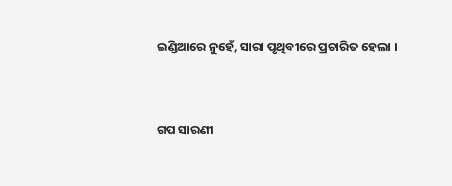ଇଣ୍ଡିଆରେ ନୁହେଁ, ସାରା ପୃଥିବୀରେ ପ୍ରଚାରିତ ହେଲା ।


ଗପ ସାରଣୀ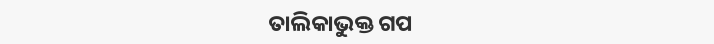ତାଲିକାଭୁକ୍ତ ଗପ